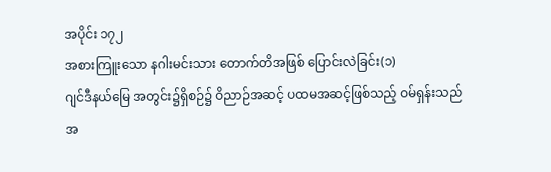အပိုင်း ၁၇၂
အစားကြူးသော နဂါးမင်းသား တောက်တိအဖြစ် ပြောင်းလဲခြင်း(၁)
ဂျင်ဒီနယ်မြေ အတွင်း၌ရှိစဉ်၌ ဝိညာဉ်အဆင့် ပထမအဆင့်ဖြစ်သည့် ဝမ်ရှန်းသည် အ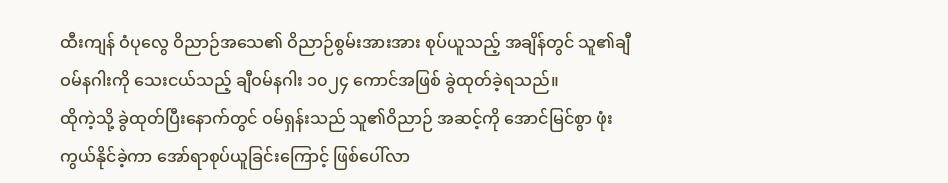ထီးကျန် ဝံပုလွေ ဝိညာဉ်အသေ၏ ဝိညာဉ်စွမ်းအားအား စုပ်ယူသည့် အချိန်တွင် သူ၏ချီဝမ်နဂါးကို သေးငယ်သည့် ချီဝမ်နဂါး ၁၀၂၄ ကောင်အဖြစ် ခွဲထုတ်ခဲ့ရသည်။
ထိုကဲ့သို့ ခွဲထုတ်ပြီးနောက်တွင် ဝမ်ရှန်းသည် သူ၏ဝိညာဉ် အဆင့်ကို အောင်မြင်စွာ ဖုံးကွယ်နိုင်ခဲ့ကာ အော်ရာစုပ်ယူခြင်းကြောင့် ဖြစ်ပေါ်လာ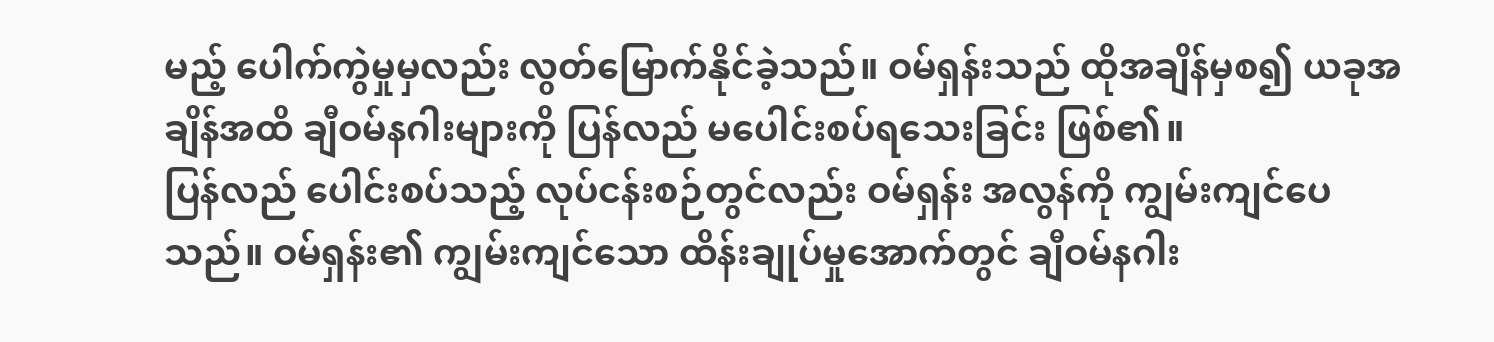မည့် ပေါက်ကွဲမှုမှလည်း လွတ်မြောက်နိုင်ခဲ့သည်။ ဝမ်ရှန်းသည် ထိုအချိန်မှစ၍ ယခုအချိန်အထိ ချီဝမ်နဂါးများကို ပြန်လည် မပေါင်းစပ်ရသေးခြင်း ဖြစ်၏။
ပြန်လည် ပေါင်းစပ်သည့် လုပ်ငန်းစဉ်တွင်လည်း ဝမ်ရှန်း အလွန်ကို ကျွမ်းကျင်ပေသည်။ ဝမ်ရှန်း၏ ကျွမ်းကျင်သော ထိန်းချုပ်မှုအောက်တွင် ချီဝမ်နဂါး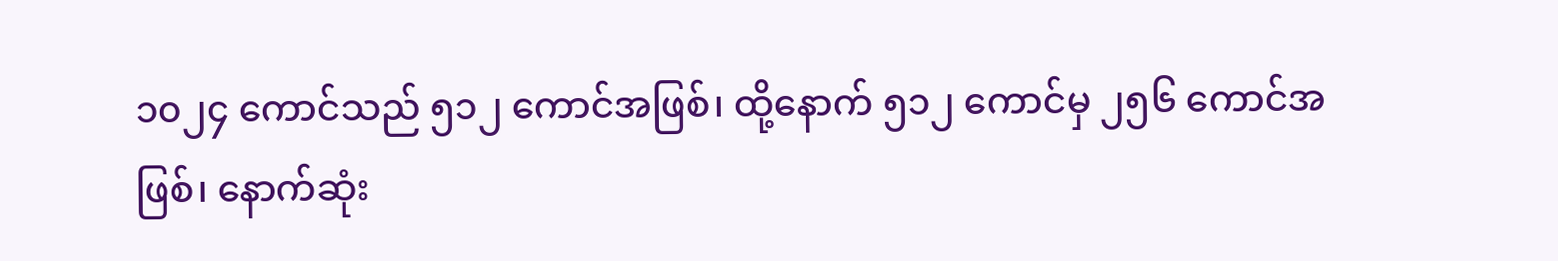၁၀၂၄ ကောင်သည် ၅၁၂ ကောင်အဖြစ်၊ ထို့နောက် ၅၁၂ ကောင်မှ ၂၅၆ ကောင်အဖြစ်၊ နောက်ဆုံး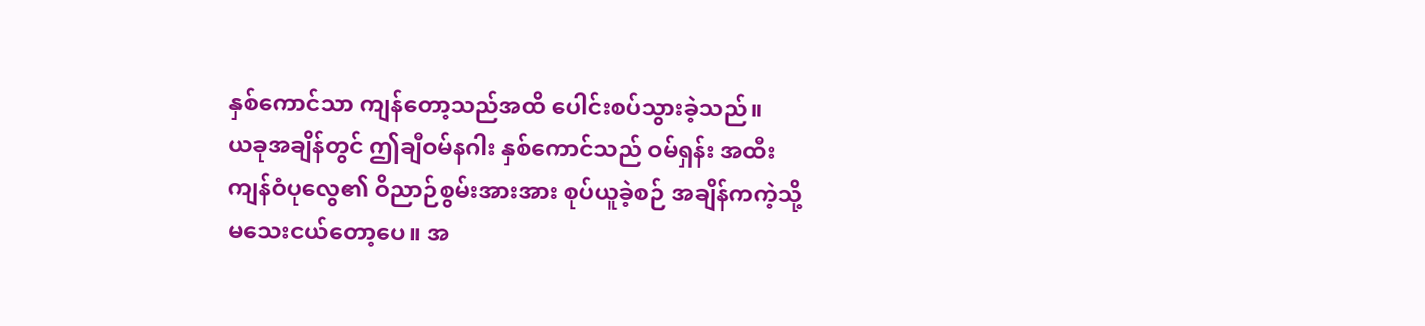နှစ်ကောင်သာ ကျန်တော့သည်အထိ ပေါင်းစပ်သွားခဲ့သည်။
ယခုအချိန်တွင် ဤချီဝမ်နဂါး နှစ်ကောင်သည် ဝမ်ရှန်း အထီးကျန်ဝံပုလွေ၏ ဝိညာဉ်စွမ်းအားအား စုပ်ယူခဲ့စဉ် အချိန်ကကဲ့သို့ မသေးငယ်တော့ပေ။ အ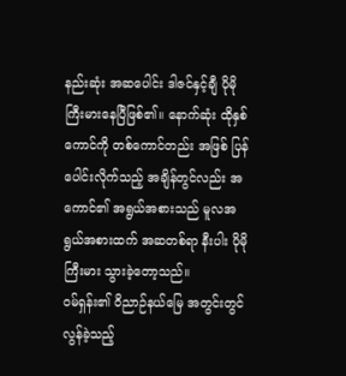နည်းဆုံး အဆပေါင်း ဒါဇင်နှင့်ချီ ပိုမိုကြီးမားနေပြီဖြစ်၏။ နောက်ဆုံး ထိုနှစ်ကောင်ကို တစ်ကောင်တည်း အဖြစ် ပြန်ပေါင်းလိုက်သည့် အချိန်တွင်လည်း အကောင်၏ အရွယ်အစားသည် မူလအရွယ်အစားထက် အဆတစ်ရာ နီးပါး ပိုမိုကြီးမား သွားခဲ့တော့သည်။
ဝမ်ရှန်း၏ ဝိညာဉ်နယ်မြေ အတွင်းတွင် လွန်ခဲ့သည့်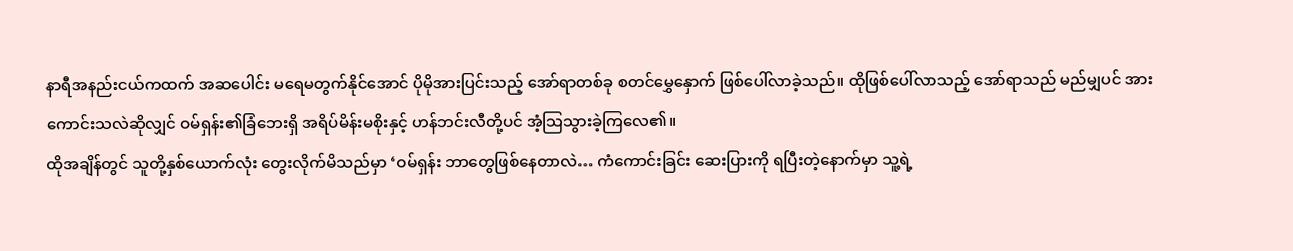နာရီအနည်းငယ်ကထက် အဆပေါင်း မရေမတွက်နိုင်အောင် ပိုမိုအားပြင်းသည့် အော်ရာတစ်ခု စတင်မွှေနှောက် ဖြစ်ပေါ်လာခဲ့သည်။ ထိုဖြစ်ပေါ်လာသည့် အော်ရာသည် မည်မျှပင် အားကောင်းသလဲဆိုလျှင် ဝမ်ရှန်း၏ခြံဘေးရှိ အရိပ်မိန်းမစိုးနှင့် ဟန်ဘင်းလီတို့ပင် အံ့သြသွားခဲ့ကြလေ၏။
ထိုအချိန်တွင် သူတို့နှစ်ယောက်လုံး တွေးလိုက်မိသည်မှာ ‘ဝမ်ရှန်း ဘာတွေဖြစ်နေတာလဲ… ကံကောင်းခြင်း ဆေးပြားကို ရပြီးတဲ့နောက်မှာ သူ့ရဲ့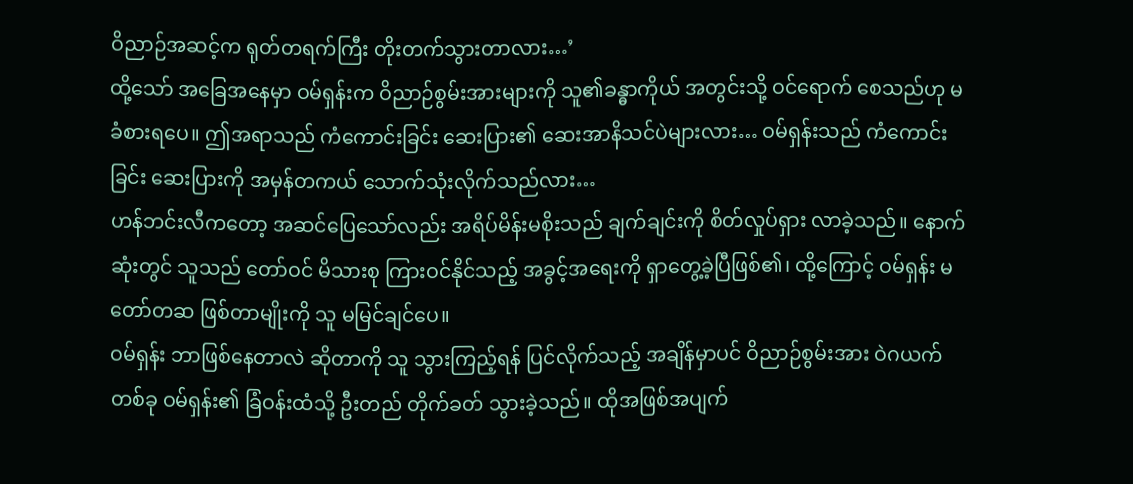ဝိညာဉ်အဆင့်က ရုတ်တရက်ကြီး တိုးတက်သွားတာလား…’
ထို့သော် အခြေအနေမှာ ဝမ်ရှန်းက ဝိညာဉ်စွမ်းအားများကို သူ၏ခန္ဓာကိုယ် အတွင်းသို့ ဝင်ရောက် စေသည်ဟု မခံစားရပေ။ ဤအရာသည် ကံကောင်းခြင်း ဆေးပြား၏ ဆေးအာနိသင်ပဲများလား… ဝမ်ရှန်းသည် ကံကောင်းခြင်း ဆေးပြားကို အမှန်တကယ် သောက်သုံးလိုက်သည်လား…
ဟန်ဘင်းလီကတော့ အဆင်ပြေသော်လည်း အရိပ်မိန်းမစိုးသည် ချက်ချင်းကို စိတ်လှုပ်ရှား လာခဲ့သည်။ နောက်ဆုံးတွင် သူသည် တော်ဝင် မိသားစု ကြားဝင်နိုင်သည့် အခွင့်အရေးကို ရှာတွေ့ခဲ့ပြီဖြစ်၏၊ ထို့ကြောင့် ဝမ်ရှန်း မတော်တဆ ဖြစ်တာမျိုးကို သူ မမြင်ချင်ပေ။
ဝမ်ရှန်း ဘာဖြစ်နေတာလဲ ဆိုတာကို သူ သွားကြည့်ရန် ပြင်လိုက်သည့် အချိန်မှာပင် ဝိညာဉ်စွမ်းအား ဝဲဂယက်တစ်ခု ဝမ်ရှန်း၏ ခြံဝန်းထံသို့ ဦးတည် တိုက်ခတ် သွားခဲ့သည်။ ထိုအဖြစ်အပျက်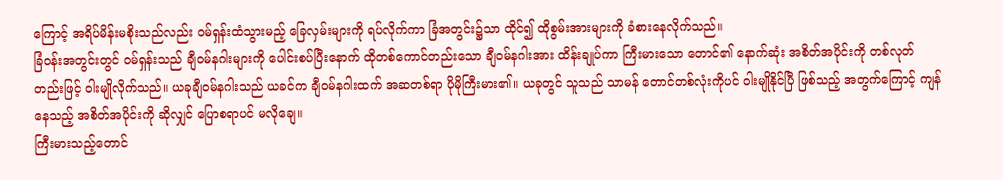ကြောင့် အရိပ်မိန်းမစိုးသည်လည်း ဝမ်ရှန်းထံသွားမည့် ခြေလှမ်းများကို ရပ်လိုက်ကာ ခြံအတွင်း၌သာ ထိုင်၍ ထိုစွမ်းအားများကို ခံစားနေလိုက်သည်။
ခြံဝန်းအတွင်းတွင် ဝမ်ရှန်းသည် ချီဝမ်နဂါးများကို ပေါင်းစပ်ပြီးနောက် ထိုတစ်ကောင်တည်းသော ချီဝမ်နဂါးအား ထိန်းချုပ်ကာ ကြီးမားသော တောင်၏ နောက်ဆုံး အစိတ်အပိုင်းကို တစ်လုတ်တည်းဖြင့် ဝါးမျိုလိုက်သည်။ ယခုချီဝမ်နဂါးသည် ယခင်က ချီဝမ်နဂါးထက် အဆတစ်ရာ ပိုမိုကြီးမား၏။ ယခုတွင် သူသည် သာမန် တောင်တစ်လုံးကိုပင် ဝါးမျိုနိုင်ပြီ ဖြစ်သည့် အတွက်ကြောင့် ကျန်နေသည့် အစိတ်အပိုင်းကို ဆိုလျှင် ပြောစရာပင် မလိုချေ။
ကြီးမားသည့်တောင်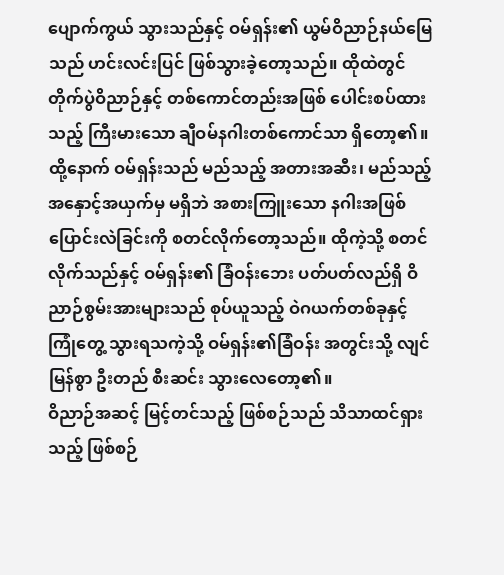ပျောက်ကွယ် သွားသည်နှင့် ဝမ်ရှန်း၏ ယွမ်ဝိညာဉ်နယ်မြေသည် ဟင်းလင်းပြင် ဖြစ်သွားခဲ့တော့သည်။ ထိုထဲတွင် တိုက်ပွဲဝိညာဉ်နှင့် တစ်ကောင်တည်းအဖြစ် ပေါင်းစပ်ထားသည့် ကြီးမားသော ချီဝမ်နဂါးတစ်ကောင်သာ ရှိတော့၏။
ထို့နောက် ဝမ်ရှန်းသည် မည်သည့် အတားအဆီး၊ မည်သည့် အနှောင့်အယှက်မှ မရှိဘဲ အစားကြူးသော နဂါးအဖြစ် ပြောင်းလဲခြင်းကို စတင်လိုက်တော့သည်။ ထိုကဲ့သို့ စတင်လိုက်သည်နှင့် ဝမ်ရှန်း၏ ခြံဝန်းဘေး ပတ်ပတ်လည်ရှိ ဝိညာဉ်စွမ်းအားများသည် စုပ်ယူသည့် ဝဲဂယက်တစ်ခုနှင့် ကြုံတွေ့ သွားရသကဲ့သို့ ဝမ်ရှန်း၏ခြံဝန်း အတွင်းသို့ လျင်မြန်စွာ ဦးတည် စီးဆင်း သွားလေတော့၏။
ဝိညာဉ်အဆင့် မြင့်တင်သည့် ဖြစ်စဉ်သည် သိသာထင်ရှားသည့် ဖြစ်စဉ်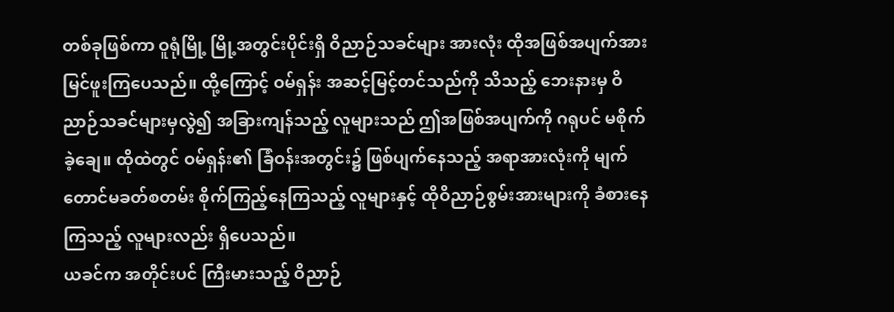တစ်ခုဖြစ်ကာ ဝူရုံမြို့ မြို့အတွင်းပိုင်းရှိ ဝိညာဉ်သခင်များ အားလုံး ထိုအဖြစ်အပျက်အား မြင်ဖူးကြပေသည်။ ထို့ကြောင့် ဝမ်ရှန်း အဆင့်မြင့်တင်သည်ကို သိသည့် ဘေးနားမှ ဝိညာဉ်သခင်များမှလွဲ၍ အခြားကျန်သည့် လူများသည် ဤအဖြစ်အပျက်ကို ဂရုပင် မစိုက်ခဲ့ချေ။ ထိုထဲတွင် ဝမ်ရှန်း၏ ခြံဝန်းအတွင်း၌ ဖြစ်ပျက်နေသည့် အရာအားလုံးကို မျက်တောင်မခတ်စတမ်း စိုက်ကြည့်နေကြသည့် လူများနှင့် ထိုဝိညာဉ်စွမ်းအားများကို ခံစားနေကြသည့် လူများလည်း ရှိပေသည်။
ယခင်က အတိုင်းပင် ကြီးမားသည့် ဝိညာဉ်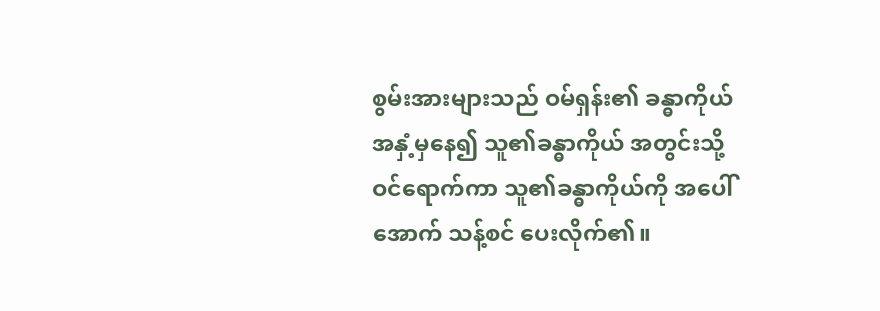စွမ်းအားများသည် ဝမ်ရှန်း၏ ခန္ဓာကိုယ် အနှံ့မှနေ၍ သူ၏ခန္ဓာကိုယ် အတွင်းသို့ ဝင်ရောက်ကာ သူ၏ခန္ဓာကိုယ်ကို အပေါ်အောက် သန့်စင် ပေးလိုက်၏။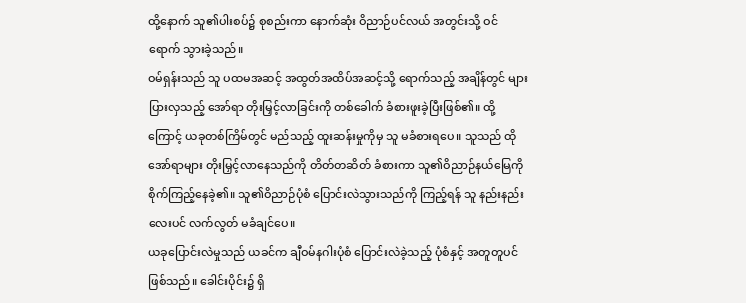ထို့နောက် သူ၏ပါးစပ်၌ စုစည်းကာ နောက်ဆုံး ဝိညာဉ်ပင်လယ် အတွင်းသို့ ဝင်ရောက် သွားခဲ့သည်။
ဝမ်ရှန်းသည် သူ ပထမအဆင့် အထွတ်အထိပ်အဆင့်သို့ ရောက်သည့် အချိန်တွင် များပြားလှသည့် အော်ရာ တိုးမြှင့်လာခြင်းကို တစ်ခေါက် ခံစားဖူးခဲ့ပြီးဖြစ်၏။ ထို့ကြောင့် ယခုတစ်ကြိမ်တွင် မည်သည့် ထူးဆန်းမှုကိုမှ သူ မခံစားရပေ။ သူသည် ထိုအော်ရာများ တိုးမြှင့်လာနေသည်ကို တိတ်တဆိတ် ခံစားကာ သူ၏ဝိညာဉ်နယ်မြေကို စိုက်ကြည့်နေခဲ့၏။ သူ၏ဝိညာဉ်ပုံစံ ပြောင်းလဲသွားသည်ကို ကြည့်ရန် သူ နည်းနည်းလေးပင် လက်လွတ် မခံချင်ပေ။
ယခုပြောင်းလဲမှုသည် ယခင်က ချီဝမ်နဂါးပုံစံ ပြောင်းလဲခဲ့သည့် ပုံစံနှင့် အတူတူပင်ဖြစ်သည်။ ခေါင်းပိုင်း၌ ရှိ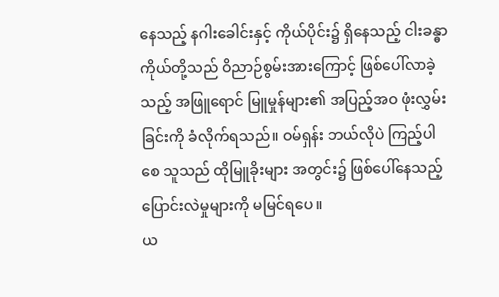နေသည့် နဂါးခေါင်းနှင့် ကိုယ်ပိုင်း၌ ရှိနေသည့် ငါးခန္ဓာကိုယ်တို့သည် ဝိညာဉ်စွမ်းအားကြောင့် ဖြစ်ပေါ်လာခဲ့သည့် အဖြူရောင် မြူမှုန်များ၏ အပြည့်အဝ ဖုံးလွှမ်းခြင်းကို ခံလိုက်ရသည်။ ဝမ်ရှန်း ဘယ်လိုပဲ ကြည့်ပါစေ သူသည် ထိုမြူခိုးများ အတွင်း၌ ဖြစ်ပေါ်နေသည့် ပြောင်းလဲမှုများကို မမြင်ရပေ။
ယ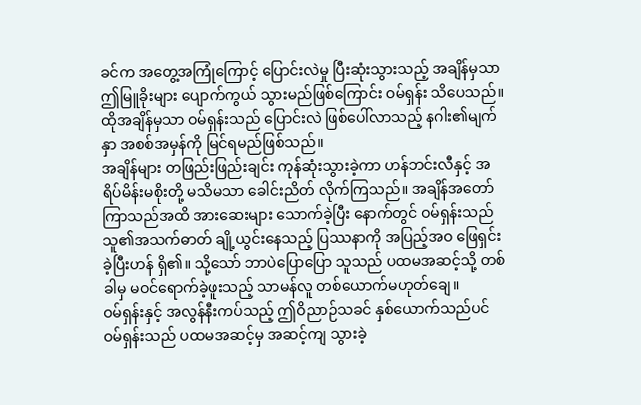ခင်က အတွေ့အကြုံကြောင့် ပြောင်းလဲမှု ပြီးဆုံးသွားသည့် အချိန်မှသာ ဤမြူခိုးများ ပျောက်ကွယ် သွားမည်ဖြစ်ကြောင်း ဝမ်ရှန်း သိပေသည်။ ထိုအချိန်မှသာ ဝမ်ရှန်းသည် ပြောင်းလဲ ဖြစ်ပေါ်လာသည့် နဂါး၏မျက်နှာ အစစ်အမှန်ကို မြင်ရမည်ဖြစ်သည်။
အချိန်များ တဖြည်းဖြည်းချင်း ကုန်ဆုံးသွားခဲ့ကာ ဟန်ဘင်းလီနှင့် အရိပ်မိန်းမစိုးတို့ မသိမသာ ခေါင်းညိတ် လိုက်ကြသည်။ အချိန်အတော် ကြာသည်အထိ အားဆေးများ သောက်ခဲ့ပြီး နောက်တွင် ဝမ်ရှန်းသည် သူ၏အသက်ဓာတ် ချို့ယွင်းနေသည့် ပြဿနာကို အပြည့်အဝ ဖြေရှင်းခဲ့ပြီးဟန် ရှိ၏။ သို့သော် ဘာပဲပြောပြော သူသည် ပထမအဆင့်သို့ တစ်ခါမှ မဝင်ရောက်ခဲ့ဖူးသည့် သာမန်လူ တစ်ယောက်မဟုတ်ချေ။
ဝမ်ရှန်းနှင့် အလွန်နီးကပ်သည့် ဤဝိညာဉ်သခင် နှစ်ယောက်သည်ပင် ဝမ်ရှန်းသည် ပထမအဆင့်မှ အဆင့်ကျ သွားခဲ့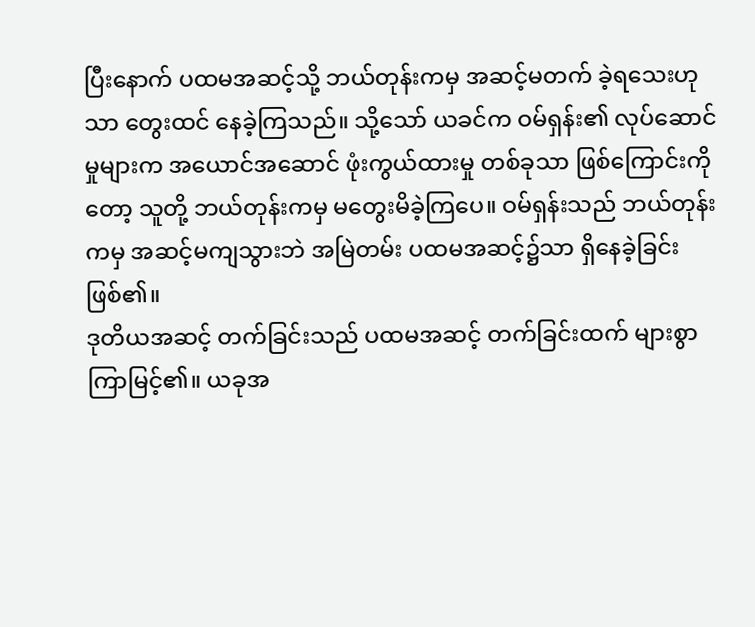ပြီးနောက် ပထမအဆင့်သို့ ဘယ်တုန်းကမှ အဆင့်မတက် ခဲ့ရသေးဟုသာ တွေးထင် နေခဲ့ကြသည်။ သို့သော် ယခင်က ဝမ်ရှန်း၏ လုပ်ဆောင်မှုများက အယောင်အဆောင် ဖုံးကွယ်ထားမှု တစ်ခုသာ ဖြစ်ကြောင်းကိုတော့ သူတို့ ဘယ်တုန်းကမှ မတွေးမိခဲ့ကြပေ။ ဝမ်ရှန်းသည် ဘယ်တုန်းကမှ အဆင့်မကျသွားဘဲ အမြဲတမ်း ပထမအဆင့်၌သာ ရှိနေခဲ့ခြင်းဖြစ်၏။
ဒုတိယအဆင့် တက်ခြင်းသည် ပထမအဆင့် တက်ခြင်းထက် များစွာ ကြာမြင့်၏။ ယခုအ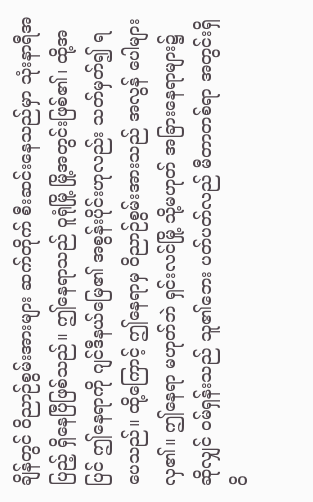ချိန်တွင် ဝိညာဉ်စွမ်းအားများ ဆက်တိုက် စီးဆင်းနေသည်မှာ သုံးနာရီအပြည့် ရှိနေပြီဖြစ်သည်။ ဤနေရာသည် ဝူရုံမြို့ မြို့အတွင်းဖြစ်၏၊ ထို့အပြင် ဤနေရာကို ဂျင်ဒီနယ်မြေ၏ အစွန်းပိုင်းဟုလည်း သတ်မှတ်၍ ရပေသည်။ ထို့ကြောင့် ဤနေရာမှ ဝိညာဉ်စွမ်းအားသည် အလွန် ပေါများလှ၏။ ဤနေရာ မဟုတ်ဘဲ ရှင်းလင်မြို့ သို့မဟုတ် အခြားနေရာများ၌ ဆိုလျှင် ဝမ်ရှန်းသည် သူ၏ဘေး ပတ်ပတ်လည် မီတာတစ်ရာ အတွင်းရှိ ဝိ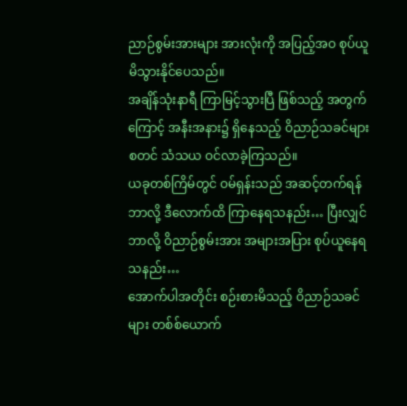ညာဉ်စွမ်းအားများ အားလုံးကို အပြည့်အဝ စုပ်ယူမိသွားနိုင်ပေသည်။
အချိန်သုံးနာရီ ကြာမြင့်သွားပြီ ဖြစ်သည့် အတွက်ကြောင့် အနီးအနား၌ ရှိနေသည့် ဝိညာဉ်သခင်များ စတင် သံသယ ဝင်လာခဲ့ကြသည်။
ယခုတစ်ကြိမ်တွင် ဝမ်ရှန်းသည် အဆင့်တက်ရန် ဘာလို့ ဒီလောက်ထိ ကြာနေရသနည်း… ပြီးလျှင် ဘာလို့ ဝိညာဉ်စွမ်းအား အများအပြား စုပ်ယူနေရသနည်း…
အောက်ပါအတိုင်း စဉ်းစားမိသည့် ဝိညာဉ်သခင်များ တစ်စ်ယောက်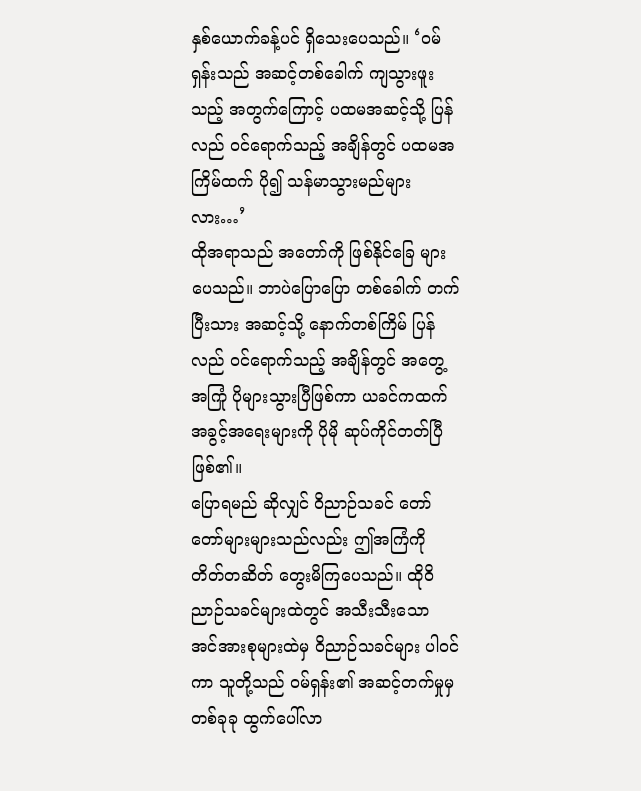နှစ်ယောက်ခန့်ပင် ရှိသေးပေသည်။ ‘ဝမ်ရှန်းသည် အဆင့်တစ်ခေါက် ကျသွားဖူးသည့် အတွက်ကြောင့် ပထမအဆင့်သို့ ပြန်လည် ဝင်ရောက်သည့် အချိန်တွင် ပထမအကြိမ်ထက် ပို၍ သန်မာသွားမည်များလား…’
ထိုအရာသည် အတော်ကို ဖြစ်နိုင်ခြေ များပေသည်။ ဘာပဲပြောပြော တစ်ခေါက် တက်ပြီးသား အဆင့်သို့ နောက်တစ်ကြိမ် ပြန်လည် ဝင်ရောက်သည့် အချိန်တွင် အတွေ့အကြုံ ပိုများသွားပြီဖြစ်ကာ ယခင်ကထက် အခွင့်အရေးများကို ပိုမို ဆုပ်ကိုင်တတ်ပြီ ဖြစ်၏။
ပြောရမည် ဆိုလျှင် ဝိညာဉ်သခင် တော်တော်များများသည်လည်း ဤအကြံကို တိတ်တဆိတ် တွေးမိကြပေသည်။ ထိုဝိညာဉ်သခင်များထဲတွင် အသီးသီးသော အင်အားစုများထဲမှ ဝိညာဉ်သခင်များ ပါဝင်ကာ သူတို့သည် ဝမ်ရှန်း၏ အဆင့်တက်မှုမှ တစ်ခုခု ထွက်ပေါ်လာ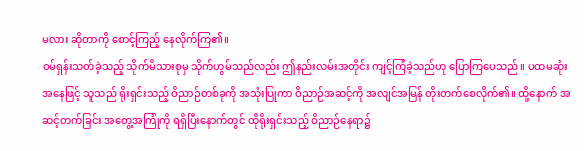မလား ဆိုတာကို စောင့်ကြည့် နေလိုက်ကြ၏။
ဝမ်ရှန်းသတ်ခဲ့သည့် သိုက်မိသားစုမှ သိုက်ဟွမ်သည်လည်း ဤနည်းလမ်းအတိုင်း ကျင့်ကြံခဲ့သည်ဟု ပြောကြပေသည်။ ပထမဆုံး အနေဖြင့် သူသည် ရိုးရှင်းသည့် ဝိညာဉ်တစ်ခုကို အသုံးပြုကာ ဝိညာဉ်အဆင့်ကို အလျင်အမြန် တိုးတက်စေလိုက်၏။ ထို့နောက် အဆင့်တက်ခြင်း အတွေ့အကြုံကို ရရှိပြီးနောက်တွင် ထိုရိုးရှင်းသည့် ဝိညာဉ်နေရာ၌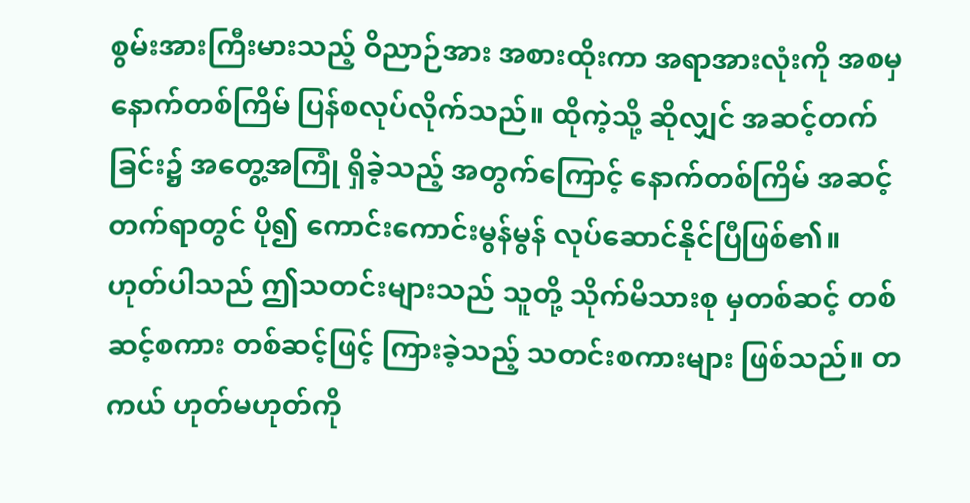စွမ်းအားကြီးမားသည့် ဝိညာဉ်အား အစားထိုးကာ အရာအားလုံးကို အစမှ နောက်တစ်ကြိမ် ပြန်စလုပ်လိုက်သည်။ ထိုကဲ့သို့ ဆိုလျှင် အဆင့်တက်ခြင်း၌ အတွေ့အကြုံ ရှိခဲ့သည့် အတွက်ကြောင့် နောက်တစ်ကြိမ် အဆင့်တက်ရာတွင် ပို၍ ကောင်းကောင်းမွန်မွန် လုပ်ဆောင်နိုင်ပြီဖြစ်၏။
ဟုတ်ပါသည် ဤသတင်းများသည် သူတို့ သိုက်မိသားစု မှတစ်ဆင့် တစ်ဆင့်စကား တစ်ဆင့်ဖြင့် ကြားခဲ့သည့် သတင်းစကားများ ဖြစ်သည်။ တကယ် ဟုတ်မဟုတ်ကို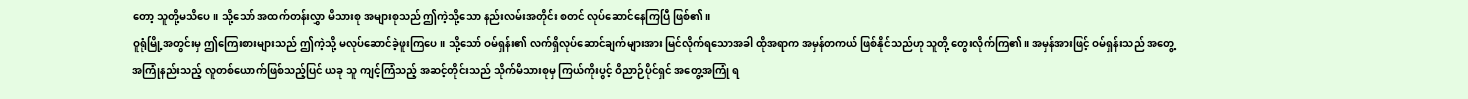တော့ သူတို့မသိပေ။ သို့သော် အထက်တန်းလွှာ မိသားစု အများစုသည် ဤကဲ့သို့သော နည်းလမ်းအတိုင်း စတင် လုပ်ဆောင်နေကြပြီ ဖြစ်၏။
ဝူရုံမြို့အတွင်းမှ ဤကြေးစားများသည် ဤကဲ့သို့ မလုပ်ဆောင်ခဲ့ဖူးကြပေ။ သို့သော် ဝမ်ရှန်း၏ လက်ရှိလုပ်ဆောင်ချက်များအား မြင်လိုက်ရသောအခါ ထိုအရာက အမှန်တကယ် ဖြစ်နိုင်သည်ဟု သူတို့ တွေးလိုက်ကြ၏။ အမှန်အားဖြင့် ဝမ်ရှန်းသည် အတွေ့အကြုံနည်းသည့် လူတစ်ယောက်ဖြစ်သည့်ပြင် ယခု သူ ကျင့်ကြံသည့် အဆင့်တိုင်းသည် သိုက်မိသားစုမှ ကြယ်ကိုးပွင့် ဝိညာဉ်ပိုင်ရှင် အတွေ့အကြုံ ရ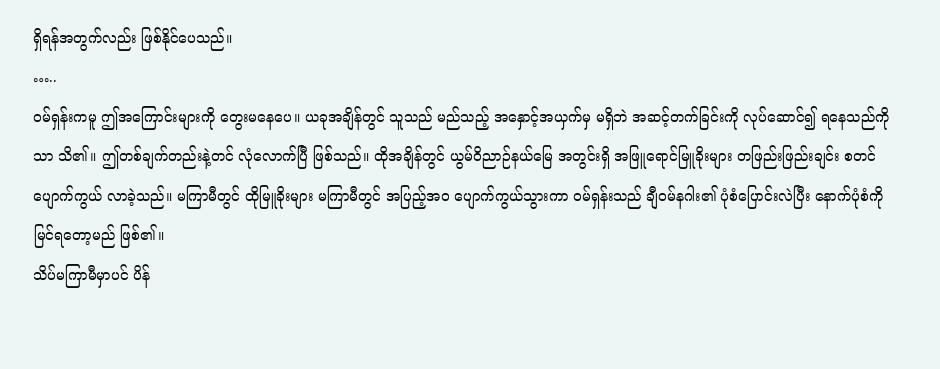ရှိရန်အတွက်လည်း ဖြစ်နိုင်ပေသည်။
…..
ဝမ်ရှန်းကမူ ဤအကြောင်းများကို တွေးမနေပေ။ ယခုအချိန်တွင် သူသည် မည်သည့် အနှောင့်အယှက်မှ မရှိဘဲ အဆင့်တက်ခြင်းကို လုပ်ဆောင်၍ ရနေသည်ကိုသာ သိ၏။ ဤတစ်ချက်တည်းနဲ့တင် လုံလောက်ပြီ ဖြစ်သည်။ ထိုအချိန်တွင် ယွမ်ဝိညာဉ်နယ်မြေ အတွင်းရှိ အဖြူရောင်မြူခိုးများ တဖြည်းဖြည်းချင်း စတင် ပျောက်ကွယ် လာခဲ့သည်။ မကြာမီတွင် ထိုမြူခိုးများ မကြာမီတွင် အပြည့်အဝ ပျောက်ကွယ်သွားကာ ဝမ်ရှန်းသည် ချီဝမ်နဂါး၏ ပုံစံပြောင်းလဲပြီး နောက်ပုံစံကို မြင်ရတော့မည် ဖြစ်၏။
သိပ်မကြာမီမှာပင် ပိန်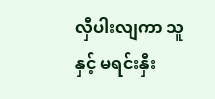လှီပါးလျကာ သူနှင့် မရင်းနှီး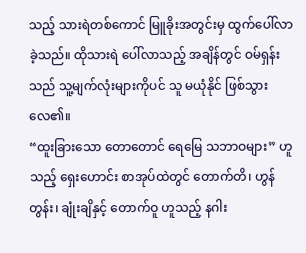သည့် သားရဲတစ်ကောင် မြူခိုးအတွင်းမှ ထွက်ပေါ်လာခဲ့သည်။ ထိုသားရဲ ပေါ်လာသည့် အချိန်တွင် ဝမ်ရှန်းသည် သူ့မျက်လုံးများကိုပင် သူ မယုံနိုင် ဖြစ်သွားလေ၏။
“ထူးခြားသော တောတောင် ရေမြေ သဘာဝများ” ဟူသည့် ရှေးဟောင်း စာအုပ်ထဲတွင် တောက်တိ၊ ဟွန်တွန်း၊ ချုံးချိနှင့် တောက်ဝူ ဟူသည့် နဂါး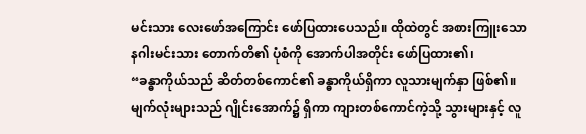မင်းသား လေးဖော်အကြောင်း ဖော်ပြထားပေသည်။ ထိုထဲတွင် အစားကြူးသော နဂါးမင်းသား တောက်တိ၏ ပုံစံကို အောက်ပါအတိုင်း ဖော်ပြထား၏၊
“ခန္ဓာကိုယ်သည် ဆိတ်တစ်ကောင်၏ ခန္ဓာကိုယ်ရှိကာ လူသားမျက်နှာ ဖြစ်၏။ မျက်လုံးများသည် ဂျိုင်းအောက်၌ ရှိကာ ကျားတစ်ကောင်ကဲ့သို့ သွားများနှင့် လူ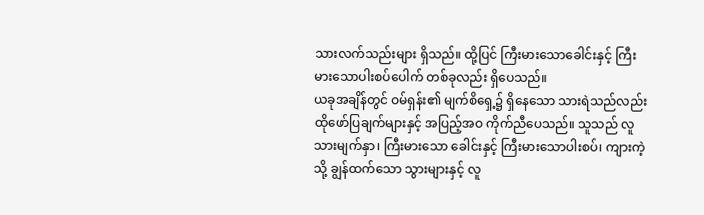သားလက်သည်းများ ရှိသည်။ ထို့ပြင် ကြီးမားသောခေါင်းနှင့် ကြီးမားသောပါးစပ်ပေါက် တစ်ခုလည်း ရှိပေသည်။
ယခုအချိန်တွင် ဝမ်ရှန်း၏ မျက်စိရှေ့၌ ရှိနေသော သားရဲသည်လည်း ထိုဖော်ပြချက်များနှင့် အပြည့်အဝ ကိုက်ညီပေသည်။ သူသည် လူသားမျက်နှာ၊ ကြီးမားသော ခေါင်းနှင့် ကြီးမားသောပါးစပ်၊ ကျားကဲ့သို့ ချွန်ထက်သော သွားများနှင့် လူ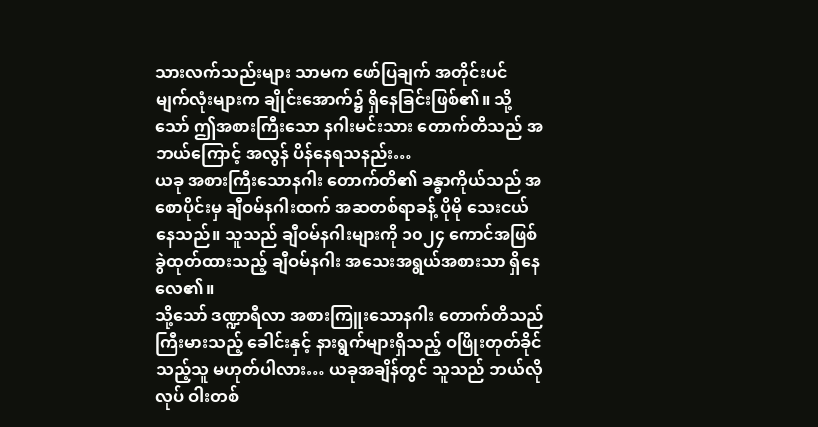သားလက်သည်းများ သာမက ဖော်ပြချက် အတိုင်းပင် မျက်လုံးများက ချိုင်းအောက်၌ ရှိနေခြင်းဖြစ်၏။ သို့သော် ဤအစားကြီးသော နဂါးမင်းသား တောက်တိသည် အဘယ်ကြောင့် အလွန် ပိန်နေရသနည်း…
ယခု အစားကြီးသောနဂါး တောက်တိ၏ ခန္ဓာကိုယ်သည် အစောပိုင်းမှ ချီဝမ်နဂါးထက် အဆတစ်ရာခန့် ပိုမို သေးငယ်နေသည်။ သူသည် ချီဝမ်နဂါးများကို ၁၀၂၄ ကောင်အဖြစ် ခွဲထုတ်ထားသည့် ချီဝမ်နဂါး အသေးအရွယ်အစားသာ ရှိနေလေ၏။
သို့သော် ဒဏ္ဍာရီလာ အစားကြူးသောနဂါး တောက်တိသည် ကြီးမားသည့် ခေါင်းနှင့် နားရွက်များရှိသည့် ဝဖြိုးတုတ်ခိုင်သည့်သူ မဟုတ်ပါလား… ယခုအချိန်တွင် သူသည် ဘယ်လိုလုပ် ဝါးတစ်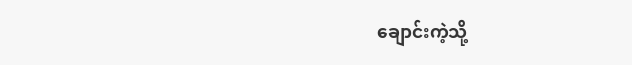ချောင်းကဲ့သို့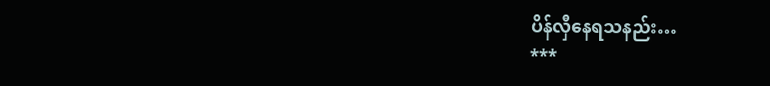ပိန်လှီနေရသနည်း…
***